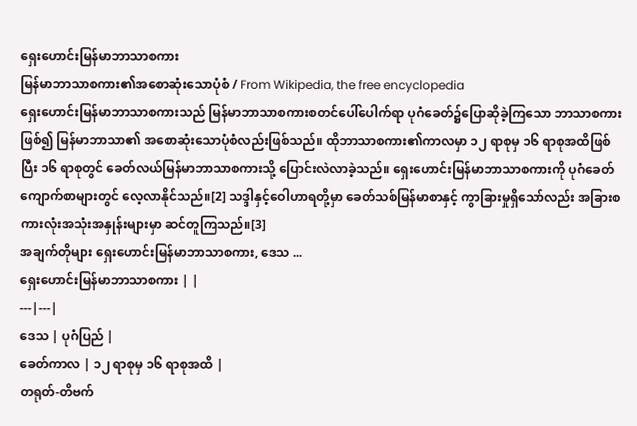ရှေးဟောင်းမြန်မာဘာသာစကား
မြန်မာဘာသာစကား၏အစောဆုံးသောပုံစံ / From Wikipedia, the free encyclopedia
ရှေးဟောင်းမြန်မာဘာသာစကားသည် မြန်မာဘာသာစကားစတင်ပေါ်ပေါက်ရာ ပုဂံခေတ်၌ပြောဆိုခဲ့ကြသော ဘာသာစကားဖြစ်၍ မြန်မာဘာသာ၏ အစောဆုံးသောပုံစံလည်းဖြစ်သည်။ ထိုဘာသာစကား၏ကာလမှာ ၁၂ ရာစုမှ ၁၆ ရာစုအထိဖြစ်ပြီး ၁၆ ရာစုတွင် ခေတ်လယ်မြန်မာဘာသာစကားသို့ ပြောင်းလဲလာခဲ့သည်။ ရှေးဟောင်းမြန်မာဘာသာစကားကို ပုဂံခေတ်ကျောက်စာများတွင် လေ့လာနိုင်သည်။[2] သဒ္ဒါနှင့်ဝေါဟာရတို့မှာ ခေတ်သစ်မြန်မာစာနှင့် ကွာခြားမှုရှိသော်လည်း အခြားစကားလုံးအသုံးအနှုန်းများမှာ ဆင်တူကြသည်။[3]
အချက်တိုများ ရှေးဟောင်းမြန်မာဘာသာစကား, ဒေသ ...
ရှေးဟောင်းမြန်မာဘာသာစကား | |
---|---|
ဒေသ | ပုဂံပြည် |
ခေတ်ကာလ | ၁၂ ရာစုမှ ၁၆ ရာစုအထိ |
တရုတ်-တိဗက်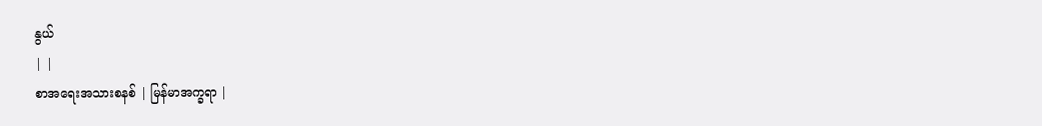နွယ်
| |
စာအရေးအသားစနစ် | မြန်မာအက္ခရာ |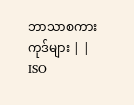ဘာသာစကားကုဒ်များ | |
ISO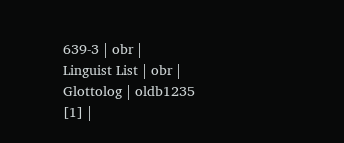639-3 | obr |
Linguist List | obr |
Glottolog | oldb1235 [1] |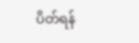ပိတ်ရန်